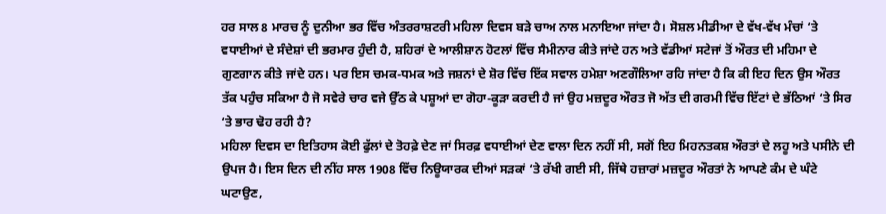ਹਰ ਸਾਲ 8 ਮਾਰਚ ਨੂੰ ਦੁਨੀਆ ਭਰ ਵਿੱਚ ਅੰਤਰਰਾਸ਼ਟਰੀ ਮਹਿਲਾ ਦਿਵਸ ਬੜੇ ਚਾਅ ਨਾਲ ਮਨਾਇਆ ਜਾਂਦਾ ਹੈ। ਸੋਸ਼ਲ ਮੀਡੀਆ ਦੇ ਵੱਖ-ਵੱਖ ਮੰਚਾਂ ‘ਤੇ ਵਧਾਈਆਂ ਦੇ ਸੰਦੇਸ਼ਾਂ ਦੀ ਭਰਮਾਰ ਹੁੰਦੀ ਹੈ, ਸ਼ਹਿਰਾਂ ਦੇ ਆਲੀਸ਼ਾਨ ਹੋਟਲਾਂ ਵਿੱਚ ਸੈਮੀਨਾਰ ਕੀਤੇ ਜਾਂਦੇ ਹਨ ਅਤੇ ਵੱਡੀਆਂ ਸਟੇਜਾਂ ਤੋਂ ਔਰਤ ਦੀ ਮਹਿਮਾ ਦੇ ਗੁਣਗਾਨ ਕੀਤੇ ਜਾਂਦੇ ਹਨ। ਪਰ ਇਸ ਚਮਕ-ਧਮਕ ਅਤੇ ਜਸ਼ਨਾਂ ਦੇ ਸ਼ੋਰ ਵਿੱਚ ਇੱਕ ਸਵਾਲ ਹਮੇਸ਼ਾ ਅਣਗੌਲਿਆ ਰਹਿ ਜਾਂਦਾ ਹੈ ਕਿ ਕੀ ਇਹ ਦਿਨ ਉਸ ਔਰਤ ਤੱਕ ਪਹੁੰਚ ਸਕਿਆ ਹੈ ਜੋ ਸਵੇਰੇ ਚਾਰ ਵਜੇ ਉੱਠ ਕੇ ਪਸ਼ੂਆਂ ਦਾ ਗੋਹਾ-ਕੂੜਾ ਕਰਦੀ ਹੈ ਜਾਂ ਉਹ ਮਜ਼ਦੂਰ ਔਰਤ ਜੋ ਅੱਤ ਦੀ ਗਰਮੀ ਵਿੱਚ ਇੱਟਾਂ ਦੇ ਭੱਠਿਆਂ ‘ਤੇ ਸਿਰ ‘ਤੇ ਭਾਰ ਢੋਹ ਰਹੀ ਹੈ?
ਮਹਿਲਾ ਦਿਵਸ ਦਾ ਇਤਿਹਾਸ ਕੋਈ ਫੁੱਲਾਂ ਦੇ ਤੋਹਫ਼ੇ ਦੇਣ ਜਾਂ ਸਿਰਫ਼ ਵਧਾਈਆਂ ਦੇਣ ਵਾਲਾ ਦਿਨ ਨਹੀਂ ਸੀ, ਸਗੋਂ ਇਹ ਮਿਹਨਤਕਸ਼ ਔਰਤਾਂ ਦੇ ਲਹੂ ਅਤੇ ਪਸੀਨੇ ਦੀ ਉਪਜ ਹੈ। ਇਸ ਦਿਨ ਦੀ ਨੀਂਹ ਸਾਲ 1908 ਵਿੱਚ ਨਿਊਯਾਰਕ ਦੀਆਂ ਸੜਕਾਂ ‘ਤੇ ਰੱਖੀ ਗਈ ਸੀ, ਜਿੱਥੇ ਹਜ਼ਾਰਾਂ ਮਜ਼ਦੂਰ ਔਰਤਾਂ ਨੇ ਆਪਣੇ ਕੰਮ ਦੇ ਘੰਟੇ ਘਟਾਉਣ,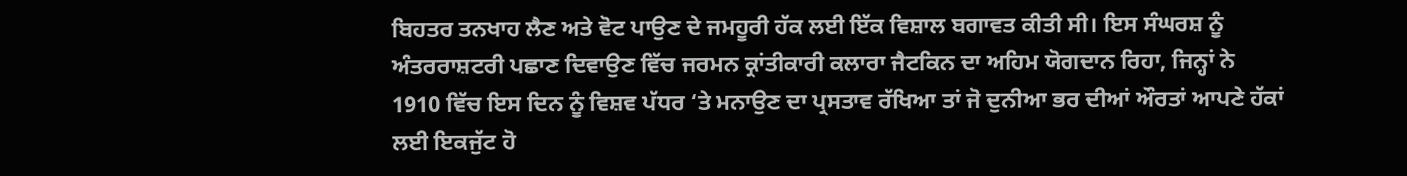ਬਿਹਤਰ ਤਨਖਾਹ ਲੈਣ ਅਤੇ ਵੋਟ ਪਾਉਣ ਦੇ ਜਮਹੂਰੀ ਹੱਕ ਲਈ ਇੱਕ ਵਿਸ਼ਾਲ ਬਗਾਵਤ ਕੀਤੀ ਸੀ। ਇਸ ਸੰਘਰਸ਼ ਨੂੰ ਅੰਤਰਰਾਸ਼ਟਰੀ ਪਛਾਣ ਦਿਵਾਉਣ ਵਿੱਚ ਜਰਮਨ ਕ੍ਰਾਂਤੀਕਾਰੀ ਕਲਾਰਾ ਜੈਟਕਿਨ ਦਾ ਅਹਿਮ ਯੋਗਦਾਨ ਰਿਹਾ, ਜਿਨ੍ਹਾਂ ਨੇ 1910 ਵਿੱਚ ਇਸ ਦਿਨ ਨੂੰ ਵਿਸ਼ਵ ਪੱਧਰ ‘ਤੇ ਮਨਾਉਣ ਦਾ ਪ੍ਰਸਤਾਵ ਰੱਖਿਆ ਤਾਂ ਜੋ ਦੁਨੀਆ ਭਰ ਦੀਆਂ ਔਰਤਾਂ ਆਪਣੇ ਹੱਕਾਂ ਲਈ ਇਕਜੁੱਟ ਹੋ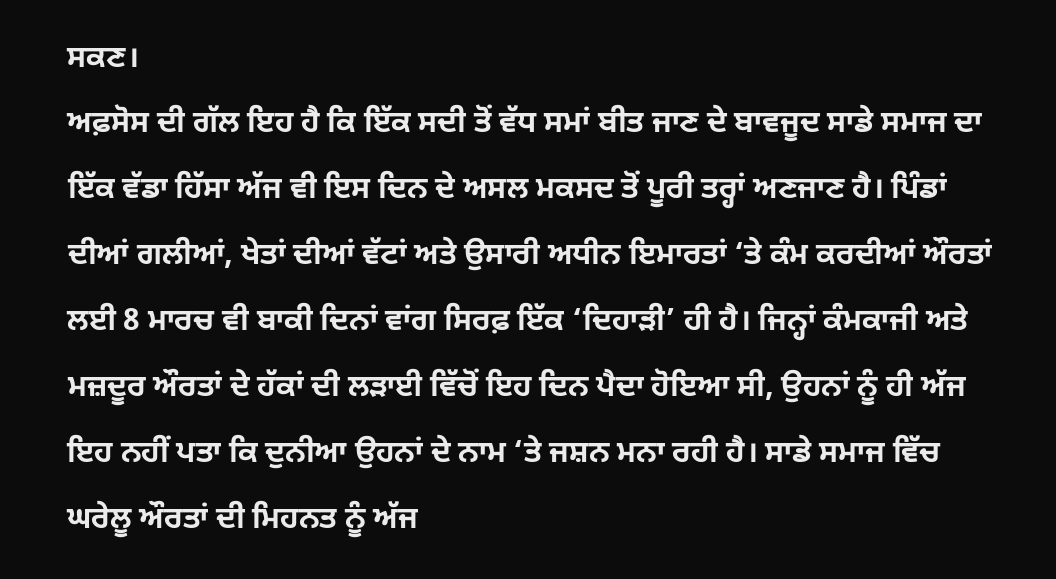ਸਕਣ।
ਅਫ਼ਸੋਸ ਦੀ ਗੱਲ ਇਹ ਹੈ ਕਿ ਇੱਕ ਸਦੀ ਤੋਂ ਵੱਧ ਸਮਾਂ ਬੀਤ ਜਾਣ ਦੇ ਬਾਵਜੂਦ ਸਾਡੇ ਸਮਾਜ ਦਾ ਇੱਕ ਵੱਡਾ ਹਿੱਸਾ ਅੱਜ ਵੀ ਇਸ ਦਿਨ ਦੇ ਅਸਲ ਮਕਸਦ ਤੋਂ ਪੂਰੀ ਤਰ੍ਹਾਂ ਅਣਜਾਣ ਹੈ। ਪਿੰਡਾਂ ਦੀਆਂ ਗਲੀਆਂ, ਖੇਤਾਂ ਦੀਆਂ ਵੱਟਾਂ ਅਤੇ ਉਸਾਰੀ ਅਧੀਨ ਇਮਾਰਤਾਂ ‘ਤੇ ਕੰਮ ਕਰਦੀਆਂ ਔਰਤਾਂ ਲਈ 8 ਮਾਰਚ ਵੀ ਬਾਕੀ ਦਿਨਾਂ ਵਾਂਗ ਸਿਰਫ਼ ਇੱਕ ‘ਦਿਹਾੜੀ’ ਹੀ ਹੈ। ਜਿਨ੍ਹਾਂ ਕੰਮਕਾਜੀ ਅਤੇ ਮਜ਼ਦੂਰ ਔਰਤਾਂ ਦੇ ਹੱਕਾਂ ਦੀ ਲੜਾਈ ਵਿੱਚੋਂ ਇਹ ਦਿਨ ਪੈਦਾ ਹੋਇਆ ਸੀ, ਉਹਨਾਂ ਨੂੰ ਹੀ ਅੱਜ ਇਹ ਨਹੀਂ ਪਤਾ ਕਿ ਦੁਨੀਆ ਉਹਨਾਂ ਦੇ ਨਾਮ ‘ਤੇ ਜਸ਼ਨ ਮਨਾ ਰਹੀ ਹੈ। ਸਾਡੇ ਸਮਾਜ ਵਿੱਚ ਘਰੇਲੂ ਔਰਤਾਂ ਦੀ ਮਿਹਨਤ ਨੂੰ ਅੱਜ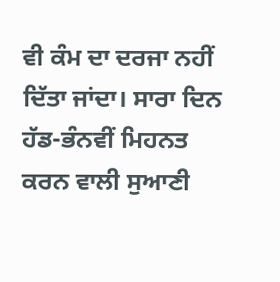ਵੀ ਕੰਮ ਦਾ ਦਰਜਾ ਨਹੀਂ ਦਿੱਤਾ ਜਾਂਦਾ। ਸਾਰਾ ਦਿਨ ਹੱਡ-ਭੰਨਵੀਂ ਮਿਹਨਤ ਕਰਨ ਵਾਲੀ ਸੁਆਣੀ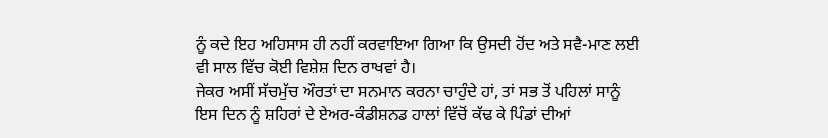ਨੂੰ ਕਦੇ ਇਹ ਅਹਿਸਾਸ ਹੀ ਨਹੀਂ ਕਰਵਾਇਆ ਗਿਆ ਕਿ ਉਸਦੀ ਹੋਂਦ ਅਤੇ ਸਵੈ-ਮਾਣ ਲਈ ਵੀ ਸਾਲ ਵਿੱਚ ਕੋਈ ਵਿਸ਼ੇਸ਼ ਦਿਨ ਰਾਖਵਾਂ ਹੈ।
ਜੇਕਰ ਅਸੀਂ ਸੱਚਮੁੱਚ ਔਰਤਾਂ ਦਾ ਸਨਮਾਨ ਕਰਨਾ ਚਾਹੁੰਦੇ ਹਾਂ, ਤਾਂ ਸਭ ਤੋਂ ਪਹਿਲਾਂ ਸਾਨੂੰ ਇਸ ਦਿਨ ਨੂੰ ਸ਼ਹਿਰਾਂ ਦੇ ਏਅਰ-ਕੰਡੀਸ਼ਨਡ ਹਾਲਾਂ ਵਿੱਚੋਂ ਕੱਢ ਕੇ ਪਿੰਡਾਂ ਦੀਆਂ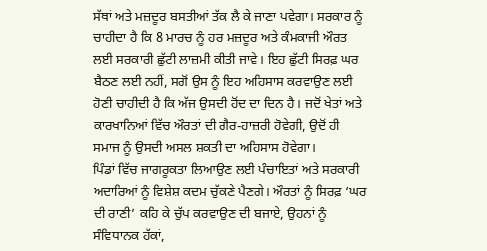ਸੱਥਾਂ ਅਤੇ ਮਜ਼ਦੂਰ ਬਸਤੀਆਂ ਤੱਕ ਲੈ ਕੇ ਜਾਣਾ ਪਵੇਗਾ। ਸਰਕਾਰ ਨੂੰ ਚਾਹੀਦਾ ਹੈ ਕਿ 8 ਮਾਰਚ ਨੂੰ ਹਰ ਮਜ਼ਦੂਰ ਅਤੇ ਕੰਮਕਾਜੀ ਔਰਤ ਲਈ ਸਰਕਾਰੀ ਛੁੱਟੀ ਲਾਜ਼ਮੀ ਕੀਤੀ ਜਾਵੇ। ਇਹ ਛੁੱਟੀ ਸਿਰਫ਼ ਘਰ ਬੈਠਣ ਲਈ ਨਹੀਂ, ਸਗੋਂ ਉਸ ਨੂੰ ਇਹ ਅਹਿਸਾਸ ਕਰਵਾਉਣ ਲਈ ਹੋਣੀ ਚਾਹੀਦੀ ਹੈ ਕਿ ਅੱਜ ਉਸਦੀ ਹੋਂਦ ਦਾ ਦਿਨ ਹੈ। ਜਦੋਂ ਖੇਤਾਂ ਅਤੇ ਕਾਰਖਾਨਿਆਂ ਵਿੱਚ ਔਰਤਾਂ ਦੀ ਗੈਰ-ਹਾਜ਼ਰੀ ਹੋਵੇਗੀ, ਉਦੋਂ ਹੀ ਸਮਾਜ ਨੂੰ ਉਸਦੀ ਅਸਲ ਸ਼ਕਤੀ ਦਾ ਅਹਿਸਾਸ ਹੋਵੇਗਾ।
ਪਿੰਡਾਂ ਵਿੱਚ ਜਾਗਰੂਕਤਾ ਲਿਆਉਣ ਲਈ ਪੰਚਾਇਤਾਂ ਅਤੇ ਸਰਕਾਰੀ ਅਦਾਰਿਆਂ ਨੂੰ ਵਿਸ਼ੇਸ਼ ਕਦਮ ਚੁੱਕਣੇ ਪੈਣਗੇ। ਔਰਤਾਂ ਨੂੰ ਸਿਰਫ਼ ‘ਘਰ ਦੀ ਰਾਣੀ’ ਕਹਿ ਕੇ ਚੁੱਪ ਕਰਵਾਉਣ ਦੀ ਬਜਾਏ, ਉਹਨਾਂ ਨੂੰ ਸੰਵਿਧਾਨਕ ਹੱਕਾਂ,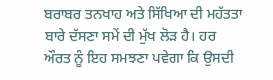ਬਰਾਬਰ ਤਨਖਾਹ ਅਤੇ ਸਿੱਖਿਆ ਦੀ ਮਹੱਤਤਾ ਬਾਰੇ ਦੱਸਣਾ ਸਮੇਂ ਦੀ ਮੁੱਖ ਲੋੜ ਹੈ। ਹਰ ਔਰਤ ਨੂੰ ਇਹ ਸਮਝਣਾ ਪਵੇਗਾ ਕਿ ਉਸਦੀ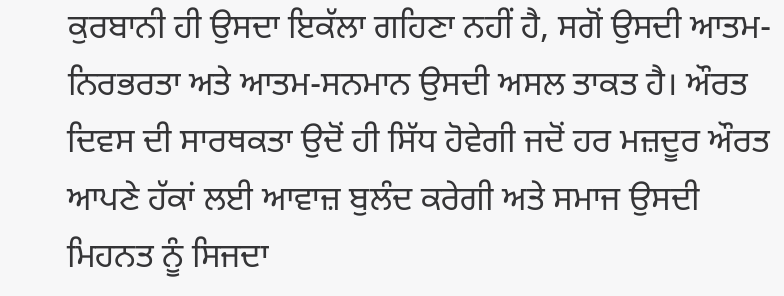ਕੁਰਬਾਨੀ ਹੀ ਉਸਦਾ ਇਕੱਲਾ ਗਹਿਣਾ ਨਹੀਂ ਹੈ, ਸਗੋਂ ਉਸਦੀ ਆਤਮ-ਨਿਰਭਰਤਾ ਅਤੇ ਆਤਮ-ਸਨਮਾਨ ਉਸਦੀ ਅਸਲ ਤਾਕਤ ਹੈ। ਔਰਤ ਦਿਵਸ ਦੀ ਸਾਰਥਕਤਾ ਉਦੋਂ ਹੀ ਸਿੱਧ ਹੋਵੇਗੀ ਜਦੋਂ ਹਰ ਮਜ਼ਦੂਰ ਔਰਤ ਆਪਣੇ ਹੱਕਾਂ ਲਈ ਆਵਾਜ਼ ਬੁਲੰਦ ਕਰੇਗੀ ਅਤੇ ਸਮਾਜ ਉਸਦੀ ਮਿਹਨਤ ਨੂੰ ਸਿਜਦਾ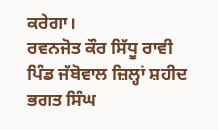ਕਰੇਗਾ।
ਰਵਨਜੋਤ ਕੌਰ ਸਿੱਧੂ ਰਾਵੀ
ਪਿੰਡ ਜੱਬੋਵਾਲ ਜ਼ਿਲ੍ਹਾਂ ਸ਼ਹੀਦ ਭਗਤ ਸਿੰਘ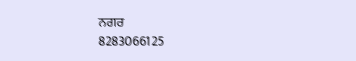ਨਗਰ
8283066125